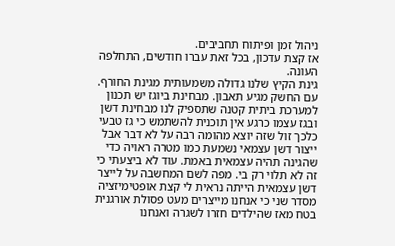ניהול זמן ופיתוח תחביבים.
אז קצת עדכון, בכל זאת עברו חודשים, התחלפה העונה.
גינת הקיץ שלנו גדולה משמעותית מגינת החורף. עם החשק מגיע תאבון. מבחינת ביוגז יש תכנון למערכת ביתית קטנה שתספיק לנו מבחינת דשן ובגז עצמו כרגע אין תוכנית להשתמש כי גז טבעי כלכך זול שזה יוצא מהומה רבה על לא דבר אבל ייצור דשן עצמאי נשמעת כמו מטרה ראויה כדי שהגינה תהיה עצמאית באמת. עוד לא ביצעתי כי זה לא תלוי רק בי. מפה לשם המחשבה על לייצר דשן עצמאית הייתה נראית לי קצת אופטימיזציה מסדר שני כי אנחנו מייצרים מעט פסולת אורגנית בטח מאז שהילדים חזרו לשגרה ואנחנו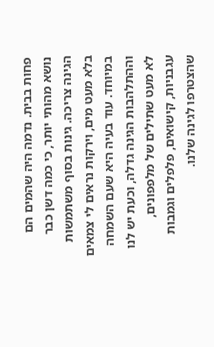פחות בבית. נדמה היה שהמים הם נושא מהותי יותר, כי כמה דשן כבר הגינה צריכה. גינות בסוף משתמשות בלא מעט מים, וירקות נראים לי צמאים במיוחד. עוד בעיה היא שעם השמחה וההתלהבות הגינה גדלה, וכעת יש לנו לא מעט שתילים של מלפפונים, עגבניות, קישואים, פלפלים וגמבות שהצטרפו לגינה שלנו.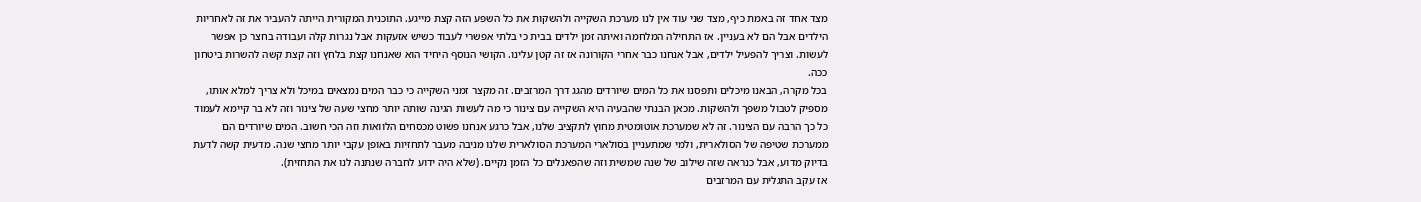מצד אחד זה באמת כיף, מצד שני עוד אין לנו מערכת השקייה ולהשקות את כל השפע הזה קצת מייגע. התוכנית המקורית הייתה להעביר את זה לאחריות הילדים אבל הם לא בעניין. אז התחילה המלחמה ואיתה זמן ילדים בבית כי בלתי אפשרי לעבוד כשיש אזעקות אבל נגרות קלה ועבודה בחצר כן אפשר לעשות. וצריך להפעיל ילדים, אבל אנחנו כבר אחרי הקורונה אז זה קטן עלינו. הקושי הנוסף היחיד הוא שאנחנו קצת בלחץ וזה קצת קשה להשרות ביטחון ככה.
בכל מקרה, הבאנו מיכלים ותפסנו את כל המים שיורדים מהגג דרך המרזבים. זה מקצר זמני השקייה כי כבר המים נמצאים במיכל ולא צריך למלא אותו, מספיק לטבול משפך ולהשקות. מכאן הבנתי שהבעיה היא השקייה עם צינור כי מה לעשות הגינה שותה יותר מחצי שעה של צינור וזה לא בר קיימא לעמוד כל כך הרבה עם הצינור. זה לא שמערכת אוטומטית מחוץ לתקציב שלנו, אבל כרגע אנחנו פשוט מכסחים הלוואות וזה הכי חשוב. המים שיורדים הם ממערכת שטיפה של הסולארית, ולמי שמתעניין בסולארי המערכת הסולארית שלנו מניבה מעבר לתחזיות באופן עקבי יותר מחצי שנה. מדעית קשה לדעת בדיוק מדוע, אבל כנראה שזה שילוב של שנה שמשית וזה שהפאנלים כל הזמן נקיים. (שלא היה ידוע לחברה שנתנה לנו את התחזית).
אז עקב התגלית עם המרזבים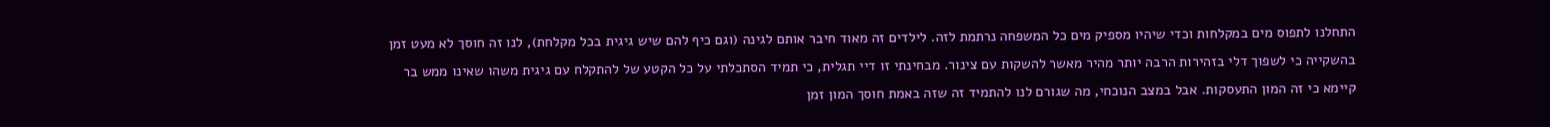התחלנו לתפוס מים במקלחות וכדי שיהיו מספיק מים כל המשפחה נרתמת לזה. לילדים זה מאוד חיבר אותם לגינה (וגם כיף להם שיש גיגית בכל מקלחת), לנו זה חוסך לא מעט זמן בהשקייה כי לשפוך דלי בזהירות הרבה יותר מהיר מאשר להשקות עם צינור. מבחינתי זו דיי תגלית, כי תמיד הסתכלתי על כל הקטע של להתקלח עם גיגית משהו שאינו ממש בר קיימא כי זה המון התעסקות. אבל במצב הנוכחי, מה שגורם לנו להתמיד זה שזה באמת חוסך המון זמן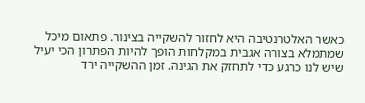כאשר האלטרנטיבה היא לחזור להשקייה בצינור. פתאום מיכל שמתמלא בצורה אגבית במקלחות הופך להיות הפתרון הכי יעיל שיש לנו כרגע כדי לתחזק את הגינה. זמן ההשקייה ירד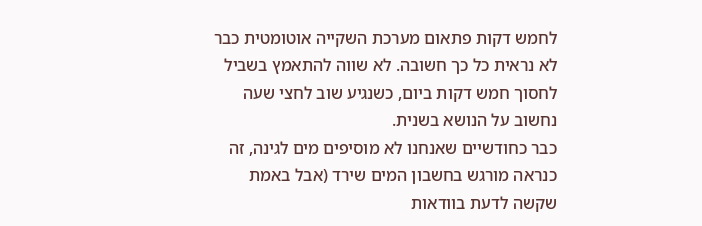לחמש דקות פתאום מערכת השקייה אוטומטית כבר לא נראית כל כך חשובה. לא שווה להתאמץ בשביל לחסוך חמש דקות ביום, כשנגיע שוב לחצי שעה נחשוב על הנושא בשנית.
כבר כחודשיים שאנחנו לא מוסיפים מים לגינה, זה כנראה מורגש בחשבון המים שירד (אבל באמת שקשה לדעת בוודאות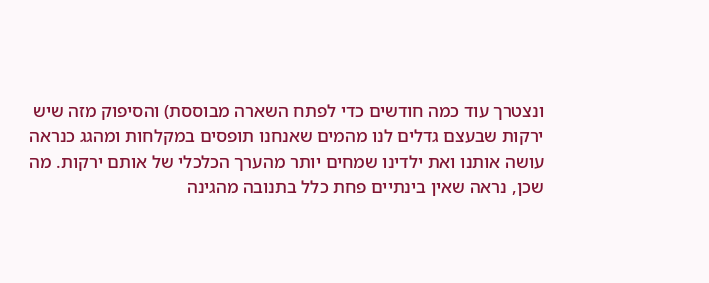ונצטרך עוד כמה חודשים כדי לפתח השארה מבוססת) והסיפוק מזה שיש ירקות שבעצם גדלים לנו מהמים שאנחנו תופסים במקלחות ומהגג כנראה עושה אותנו ואת ילדינו שמחים יותר מהערך הכלכלי של אותם ירקות. מה שכן, נראה שאין בינתיים פחת כלל בתנובה מהגינה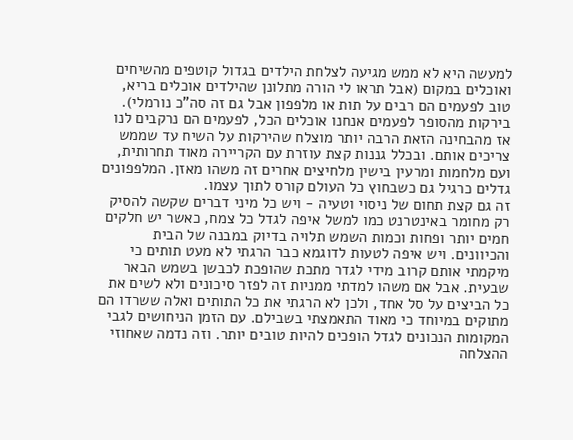למעשה היא לא ממש מגיעה לצלחת הילדים בגדול קוטפים מהשיחים ואוכלים במקום (אבל תראו לי הורה מתלונן שהילדים אוכלים בריא, טוב לפעמים הם רבים על תות או מלפפון אבל גם זה סה"כ נורמלי). בירקות מהסופר לפעמים אנחנו אוכלים הכל, לפעמים הם נרקבים לנו אז מהבחינה הזאת הרבה יותר מוצלח שהירקות על השיח עד שממש צריכים אותם. ובכלל גננות קצת עוזרת עם הקריירה מאוד תחרותית, ועם מלחמות ומרעין בישין מלחיצים אחרים זה משהו מאזן. המלפפונים גדלים כרגיל גם כשבחוץ כל העולם קורס לתוך עצמו.
זה גם קצת תחום של ניסוי וטעיה - ויש כל מיני דברים שקשה להסיק רק מחומר באינטרנט כמו למשל איפה לגדל כל צמח, כאשר יש חלקים חמים יותר ופחות וכמות השמש תלויה בדיוק במבנה של הבית והכיוונים. ויש איפה לטעות לדוגמא כבר הרגתי לא מעט תותים כי מיקמתי אותם קרוב מידי לגדר מתכת שהופכת לכבשן בשמש הבאר שבעית. אבל אם משהו למדתי ממניות זה לפזר סיכונים ולא לשים את כל הביצים על סל אחד, ולכן לא הרגתי את כל התותים ואלה ששרדו הם מתוקים במיוחד כי מאוד התאמצתי בשבילם. עם הזמן הניחושים לגבי המקומות הנכונים לגדל הופכים להיות טובים יותר. וזה נדמה שאחוזי ההצלחה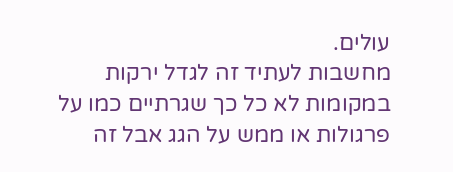עולים.
מחשבות לעתיד זה לגדל ירקות במקומות לא כל כך שגרתיים כמו על פרגולות או ממש על הגג אבל זה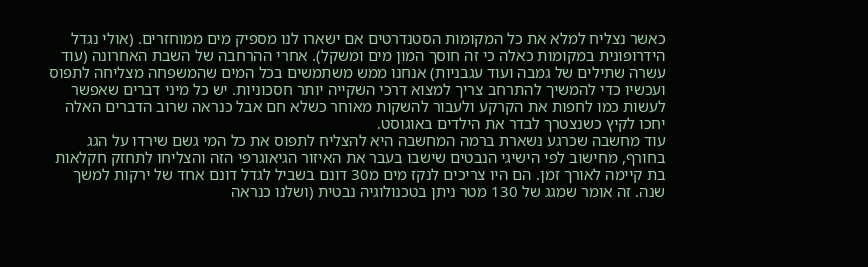כאשר נצליח למלא את כל המקומות הסטנדרטים אם ישארו לנו מספיק מים ממוחזרים. (אולי נגדל הידרופונית במקומות כאלה כי זה חוסך המון מים ומשקל). אחרי ההרחבה של השבת האחרונה (עוד עשרה שתילים של גמבה ועוד עגבניות) אנחנו ממש משתמשים בכל המים שהמשפחה מצליחה לתפוס ועכשיו כדי להמשיך להתרחב צריך למצוא דרכי השקייה יותר חסכוניות. יש כל מיני דברים שאפשר לעשות כמו לחפות את הקרקע ולעבור להשקות מאוחר כשלא חם אבל כנראה שרוב הדברים האלה יחכו לקיץ כשנצטרך לבדר את הילדים באוגוסט.
עוד מחשבה שכרגע נשארת ברמה המחשבה היא להצליח לתפוס את כל המי גשם שירדו על הגג בחורף, מחישוב לפי הישיגי הנבטים שישבו בעבר את האיזור הגיאוגרפי הזה והצליחו לתחזק חקלאות בת קיימה לאורך זמן. הם היו צריכים לנקז מים מ30 דונם בשביל לגדל דונם אחד של ירקות למשך שנה. זה אומר שמגג של 130 מטר ניתן בטכנולוגיה נבטית (ושלנו כנראה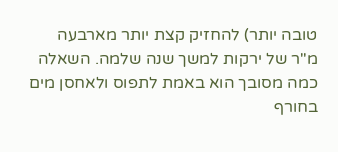טובה יותר) להחזיק קצת יותר מארבעה מ"ר של ירקות למשך שנה שלמה. השאלה כמה מסובך הוא באמת לתפוס ולאחסן מים בחורף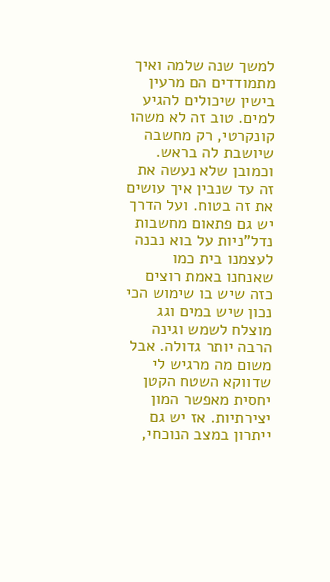למשך שנה שלמה ואיך מתמודדים הם מרעין בישין שיכולים להגיע למים. טוב זה לא משהו קונקרטי, רק מחשבה שיושבת לה בראש. וכמובן שלא נעשה את זה עד שנבין איך עושים את זה בטוח. ועל הדרך יש גם פתאום מחשבות נדל"ניות על בוא נבנה לעצמנו בית כמו שאנחנו באמת רוצים כזה שיש בו שימוש הכי נכון שיש במים וגג מוצלח לשמש וגינה הרבה יותר גדולה. אבל משום מה מרגיש לי שדווקא השטח הקטן יחסית מאפשר המון יצירתיות. אז יש גם ייתרון במצב הנוכחי,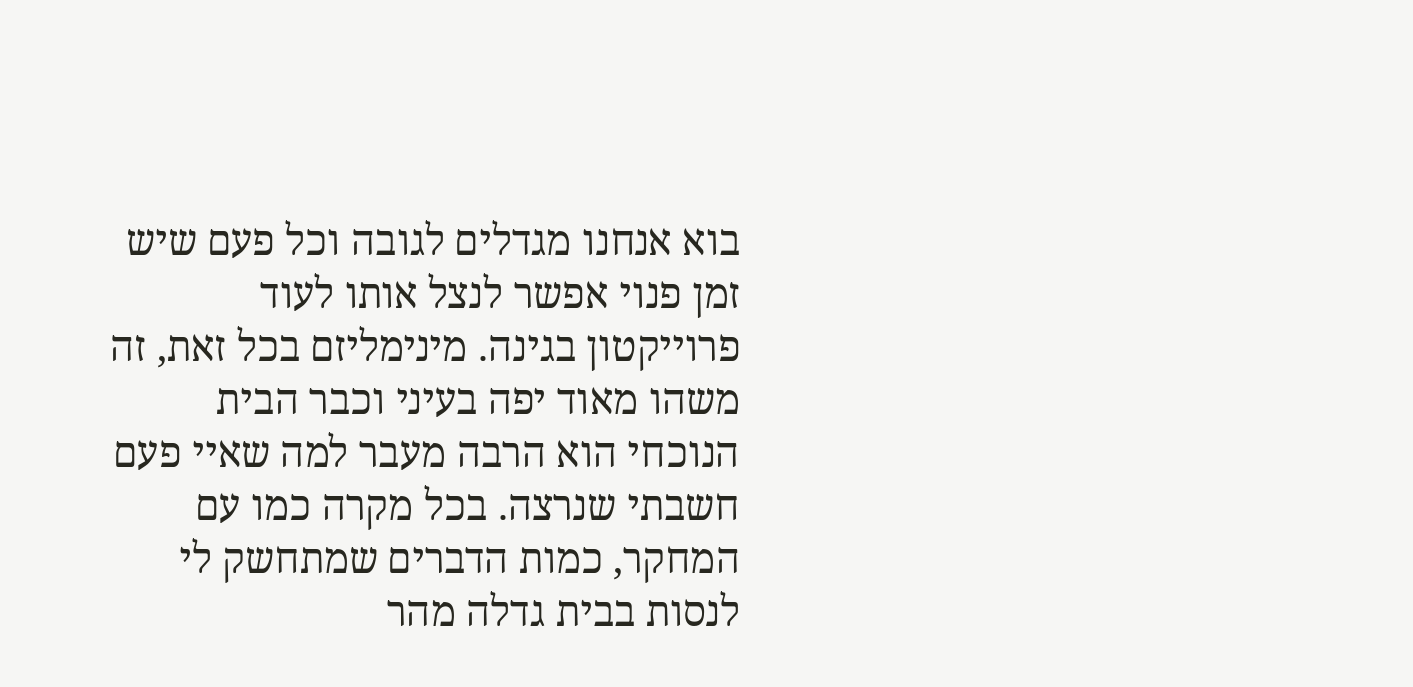בוא אנחנו מגדלים לגובה וכל פעם שיש זמן פנוי אפשר לנצל אותו לעוד פרוייקטון בגינה. מינימליזם בכל זאת, זה משהו מאוד יפה בעיני וכבר הבית הנוכחי הוא הרבה מעבר למה שאיי פעם חשבתי שנרצה. בכל מקרה כמו עם המחקר, כמות הדברים שמתחשק לי לנסות בבית גדלה מהר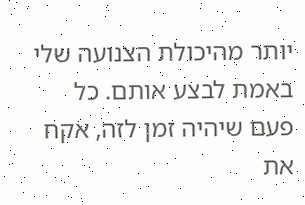יותר מהיכולת הצנועה שלי באמת לבצע אותם. כל פעם שיהיה זמן לזה, אקח את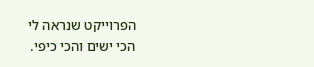הפרוייקט שנראה לי הכי ישים והכי כיפי.